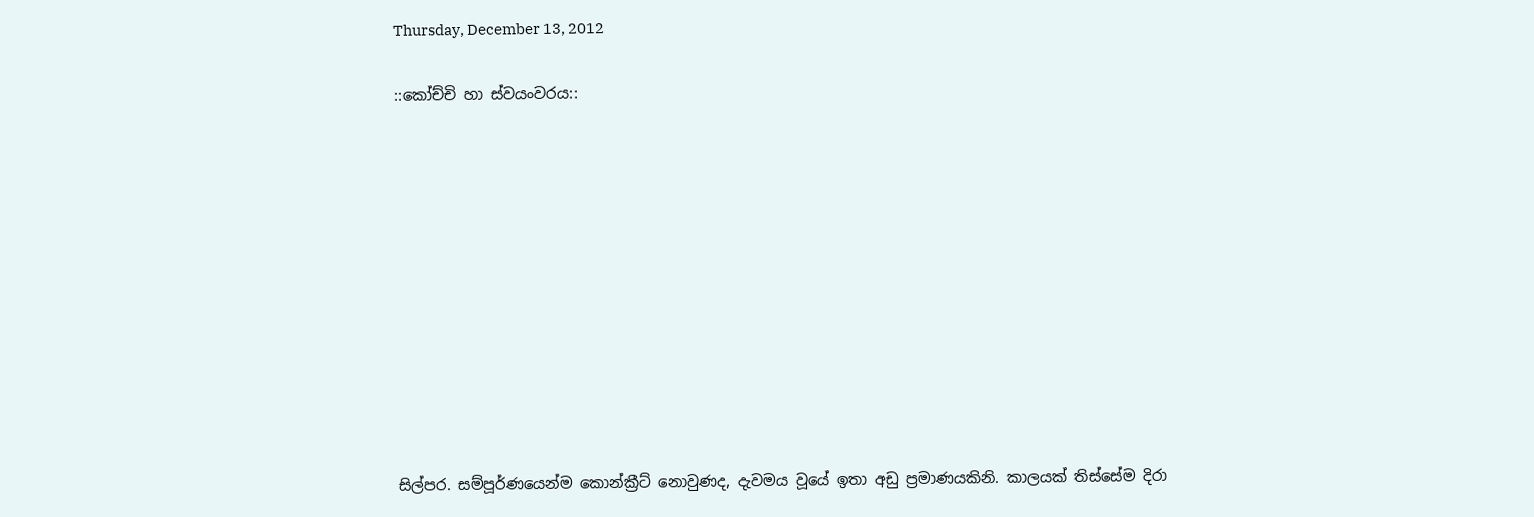Thursday, December 13, 2012

::කෝච්චි හා ස්වයංවරය::











සිල්පර. සම්පූර්ණයෙන්ම කොන්ක්‍රීට් නොවුණද, දැවමය වූයේ ඉතා අඩු ප්‍රමාණයකිනි. කාලයක් තිස්සේම දිරා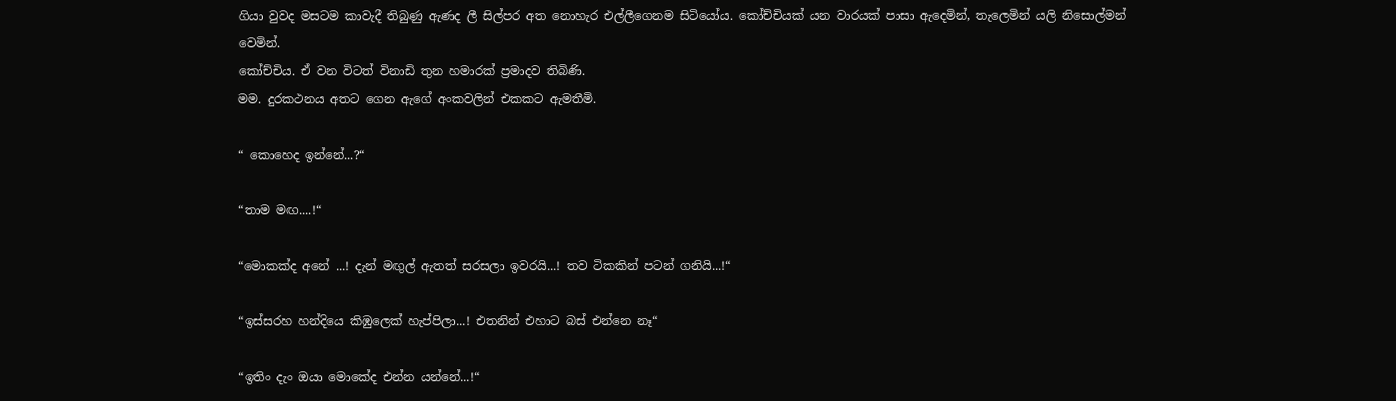ගියා වුවද මසටම කාවැදී තිබුණු ඇණද ලී සිල්පර අත නොහැර එල්ලීගෙනම සිටියෝය. කෝච්චියක් යන වාරයක් පාසා ඇදෙමින්, තැලෙමින් යලි නිසොල්මන් වෙමින්.
කෝච්චිය. ඒ වන විටත් විනාඩි තුන හමාරක් ප්‍රමාදව තිබිණි.
මම. දුරකථනය අතට ගෙන ඇගේ අංකවලින් එකකට ඇමතීමි.

“ කොහෙද ඉන්නේ...?“

“තාම මඟ....!“

“මොකක්ද අනේ ...! දැන් මඟුල් ඇතත් සරසලා ඉවරයි...! තව ටිකකින් පටන් ගනියි...!“

“ඉස්සරහ හන්දියෙ කිඹුලෙක් හැප්පිලා...! එතනින් එහාට බස් එන්නෙ නෑ“

“ඉතිං දැං ඔයා මොකේද එන්න යන්නේ...!“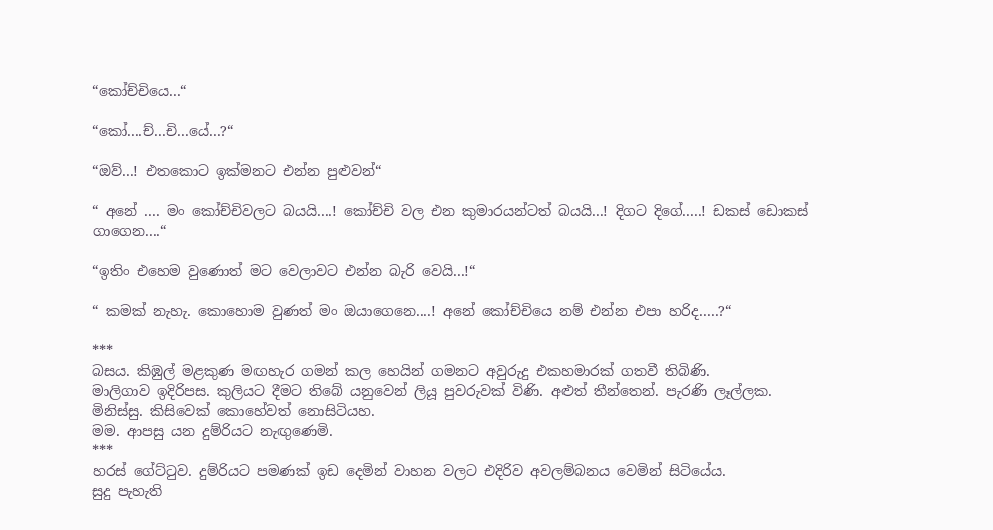“කෝච්චියෙ...“

“කෝ....ච්...චි...යේ...?“

“ඔව්...! එතකොට ඉක්මනට එන්න පුළුවන්“

“ අනේ .... මං කෝච්චිවලට බයයි....! කෝච්චි වල එන කුමාරයන්ටත් බයයි...! දිගට දිගේ.....! ඩකස් ඩොකස් ගාගෙන....“

“ඉතිං එහෙම වුණොත් මට වෙලාවට එන්න බැරි වෙයි...!“

“ කමක් නැහැ. කොහොම වුණත් මං ඔයාගෙනෙ....! අනේ කෝච්චියෙ නම් එන්න එපා හරිද.....?“

***
බසය. කිඹුල් මළකුණ මඟහැර ගමන් කල හෙයින් ගමනට අවුරුදු එකහමාරක් ගතවී තිබිණි.
මාලිගාව ඉදිරිපස. කුලියට දීමට තිබේ යනුවෙන් ලියූ පුවරුවක් විණි. අළුත් තීන්තෙන්. පැරණි ලෑල්ලක.
මිනිස්සු. කිසිවෙක් කොහේවත් නොසිටියහ.
මම. ආපසු යන දුම්රියට නැඟුණෙමි.
***
හරස් ගේට්ටුව. දුම්රියට පමණක් ඉඩ දෙමින් වාහන වලට එදිරිව අවලම්බනය වෙමින් සිටියේය.
සුදු පැහැති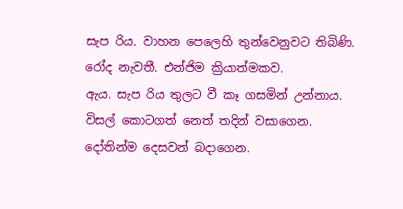සැප රිය. වාහන පෙලෙහි තුන්වෙනුවට තිබිණි. රෝද නැවතී. එන්ජිම ක්‍රියාත්මකව.
ඇය. සැප රිය තුලට වී කෑ ගසමින් උන්නාය. විසල් කොටගත් නෙත් තදින් වසාගෙන. දෝතින්ම දෙසවන් බදාගෙන.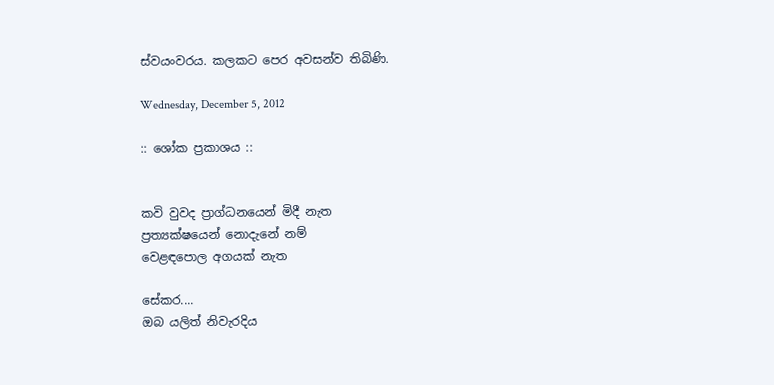ස්වයංවරය. කලකට පෙර අවසන්ව තිබිණි.

Wednesday, December 5, 2012

:: ශෝක ප්‍රකාශය ::


කවි වුවද ප්‍රාග්ධනයෙන් මිදී නැත
ප්‍රත්‍යක්ෂයෙන් නොදැනේ නම්
වෙළඳපොල අගයක් නැත

සේකර....
ඔබ යලිත් නිවැරදිය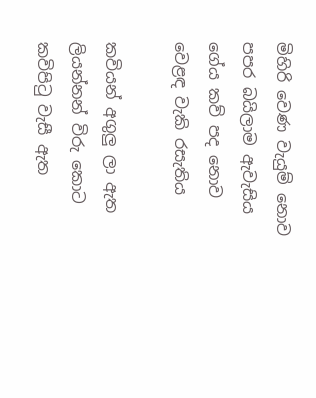මිහිරි වෙණ වැයුම් නොව
පපර බයිලාම ඇවැසිය
ගේය කව් පද නොව
වෙළඳ වැකි රසැතිය

කවියන් අගුලු ලා ඇත
ලියන්නන් විරු කොට
කවිපිටු වැසී ඇත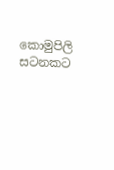කොමුපිලි සටනකට